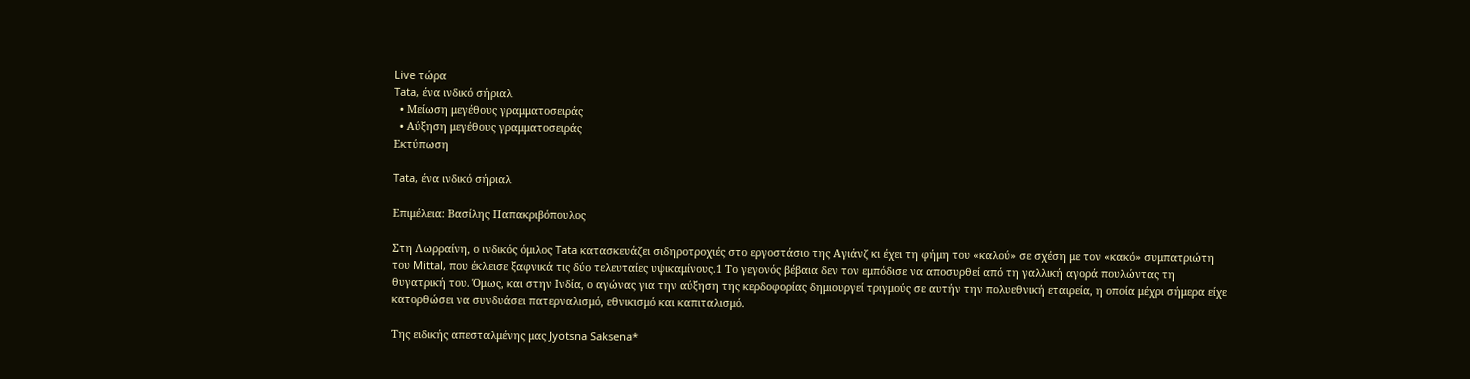Live τώρα
Tata, ένα ινδικό σήριαλ
  • Μείωση μεγέθους γραμματοσειράς
  • Αύξηση μεγέθους γραμματοσειράς
Εκτύπωση

Tata, ένα ινδικό σήριαλ

Επιμέλεια: Βασίλης Παπακριβόπουλος

Στη Λωρραίνη, ο ινδικός όμιλος Tata κατασκευάζει σιδηροτροχιές στο εργοστάσιο της Αγιάνζ κι έχει τη φήμη του «καλού» σε σχέση με τον «κακό» συμπατριώτη του Mittal, που έκλεισε ξαφνικά τις δύο τελευταίες υψικαμίνους.1 Το γεγονός βέβαια δεν τον εμπόδισε να αποσυρθεί από τη γαλλική αγορά πουλώντας τη θυγατρική του. Όμως, και στην Ινδία, ο αγώνας για την αύξηση της κερδοφορίας δημιουργεί τριγμούς σε αυτήν την πολυεθνική εταιρεία, η οποία μέχρι σήμερα είχε κατορθώσει να συνδυάσει πατερναλισμό, εθνικισμό και καπιταλισμό.

Της ειδικής απεσταλμένης μας Jyotsna Saksena*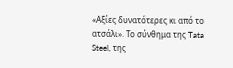«Αξίες δυνατότερες κι από το ατσάλι». Το σύνθημα της Tata Steel, της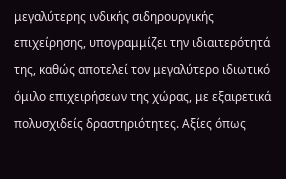μεγαλύτερης ινδικής σιδηρουργικής επιχείρησης, υπογραμμίζει την ιδιαιτερότητά της, καθώς αποτελεί τον μεγαλύτερο ιδιωτικό όμιλο επιχειρήσεων της χώρας, με εξαιρετικά πολυσχιδείς δραστηριότητες. Αξίες όπως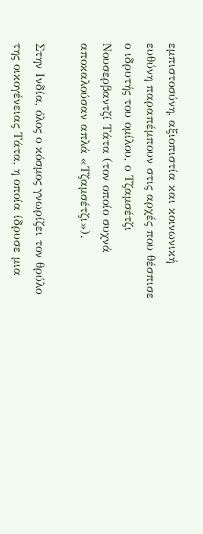εμπιστοσύνη, αξιοπιστία και κοινωνική ευθύνη παραπέμπουν στις αρχές που θέσπισε ο ιδρυτής του ομίλου, ο Τζαμσέτζι Νουσερβαντζί Τάτα (τον οποίο συχνά αποκαλούσαν απλά «Τζαμσέτζι»).

Στην Ινδία, όλος ο κόσμος γνωρίζει τον θρύλο της οικογένειας Τάτα, η οποία ίδρυσε μια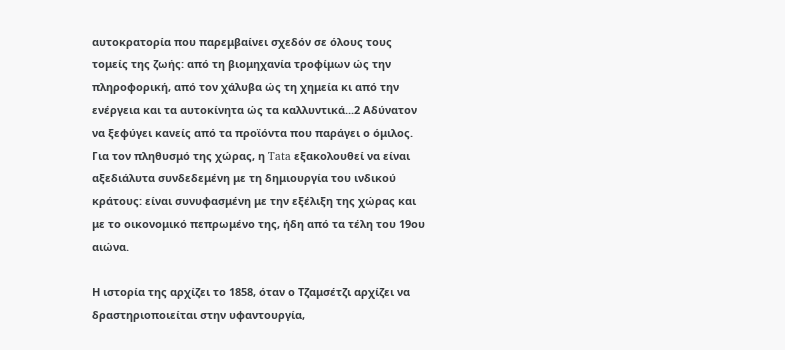αυτοκρατορία που παρεμβαίνει σχεδόν σε όλους τους τομείς της ζωής: από τη βιομηχανία τροφίμων ώς την πληροφορική, από τον χάλυβα ώς τη χημεία κι από την ενέργεια και τα αυτοκίνητα ώς τα καλλυντικά...2 Αδύνατον να ξεφύγει κανείς από τα προϊόντα που παράγει ο όμιλος. Για τον πληθυσμό της χώρας, η Tata εξακολουθεί να είναι αξεδιάλυτα συνδεδεμένη με τη δημιουργία του ινδικού κράτους: είναι συνυφασμένη με την εξέλιξη της χώρας και με το οικονομικό πεπρωμένο της, ήδη από τα τέλη του 19ου αιώνα.

Η ιστορία της αρχίζει το 1858, όταν ο Τζαμσέτζι αρχίζει να δραστηριοποιείται στην υφαντουργία,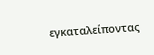εγκαταλείποντας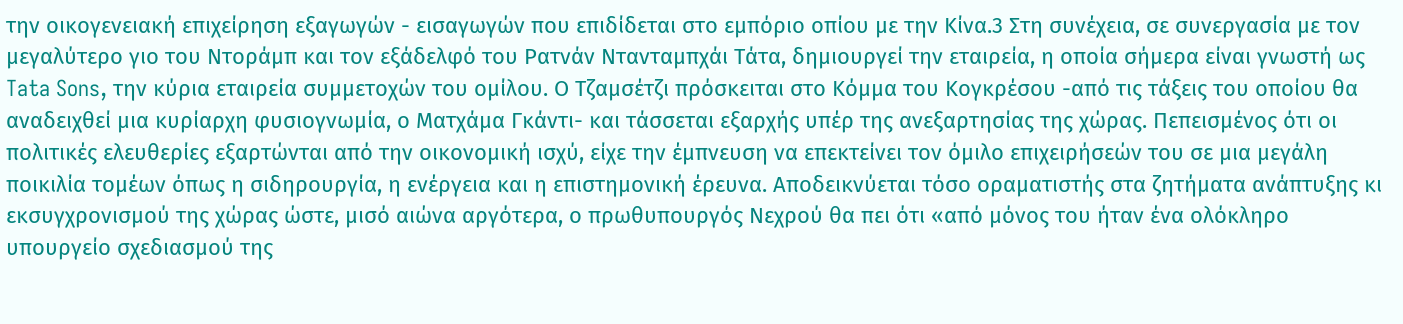την οικογενειακή επιχείρηση εξαγωγών - εισαγωγών που επιδίδεται στο εμπόριο οπίου με την Κίνα.3 Στη συνέχεια, σε συνεργασία με τον μεγαλύτερο γιο του Ντοράμπ και τον εξάδελφό του Ρατνάν Ντανταμπχάι Τάτα, δημιουργεί την εταιρεία, η οποία σήμερα είναι γνωστή ως Tata Sons, την κύρια εταιρεία συμμετοχών του ομίλου. Ο Τζαμσέτζι πρόσκειται στο Κόμμα του Κογκρέσου -από τις τάξεις του οποίου θα αναδειχθεί μια κυρίαρχη φυσιογνωμία, ο Ματχάμα Γκάντι- και τάσσεται εξαρχής υπέρ της ανεξαρτησίας της χώρας. Πεπεισμένος ότι οι πολιτικές ελευθερίες εξαρτώνται από την οικονομική ισχύ, είχε την έμπνευση να επεκτείνει τον όμιλο επιχειρήσεών του σε μια μεγάλη ποικιλία τομέων όπως η σιδηρουργία, η ενέργεια και η επιστημονική έρευνα. Αποδεικνύεται τόσο οραματιστής στα ζητήματα ανάπτυξης κι εκσυγχρονισμού της χώρας ώστε, μισό αιώνα αργότερα, ο πρωθυπουργός Νεχρού θα πει ότι «από μόνος του ήταν ένα ολόκληρο υπουργείο σχεδιασμού της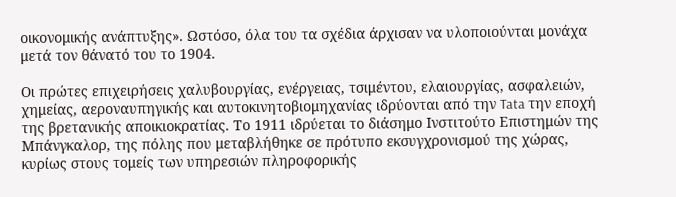οικονομικής ανάπτυξης». Ωστόσο, όλα του τα σχέδια άρχισαν να υλοποιούνται μονάχα μετά τον θάνατό του το 1904.

Οι πρώτες επιχειρήσεις χαλυβουργίας, ενέργειας, τσιμέντου, ελαιουργίας, ασφαλειών, χημείας, αεροναυπηγικής και αυτοκινητοβιομηχανίας ιδρύονται από την Tata την εποχή της βρετανικής αποικιοκρατίας. Το 1911 ιδρύεται το διάσημο Ινστιτούτο Επιστημών της Μπάνγκαλορ, της πόλης που μεταβλήθηκε σε πρότυπο εκσυγχρονισμού της χώρας, κυρίως στους τομείς των υπηρεσιών πληροφορικής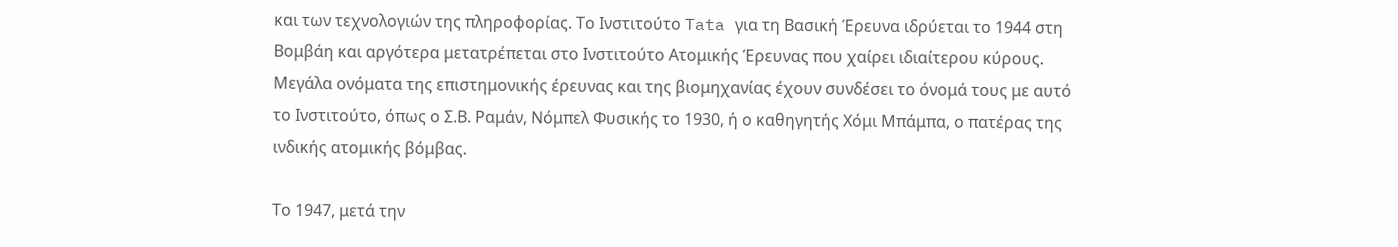και των τεχνολογιών της πληροφορίας. Το Ινστιτούτο Tata για τη Βασική Έρευνα ιδρύεται το 1944 στη Βομβάη και αργότερα μετατρέπεται στο Ινστιτούτο Ατομικής Έρευνας που χαίρει ιδιαίτερου κύρους. Μεγάλα ονόματα της επιστημονικής έρευνας και της βιομηχανίας έχουν συνδέσει το όνομά τους με αυτό το Ινστιτούτο, όπως ο Σ.Β. Ραμάν, Νόμπελ Φυσικής το 1930, ή ο καθηγητής Χόμι Μπάμπα, ο πατέρας της ινδικής ατομικής βόμβας.

Το 1947, μετά την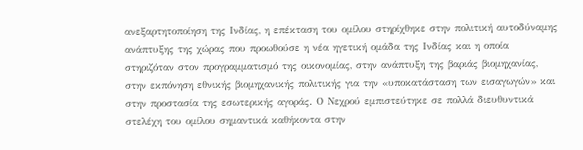ανεξαρτητοποίηση της Ινδίας, η επέκταση του ομίλου στηρίχθηκε στην πολιτική αυτοδύναμης ανάπτυξης της χώρας που προωθούσε η νέα ηγετική ομάδα της Ινδίας και η οποία στηριζόταν στον προγραμματισμό της οικονομίας, στην ανάπτυξη της βαριάς βιομηχανίας, στην εκπόνηση εθνικής βιομηχανικής πολιτικής για την «υποκατάσταση των εισαγωγών» και στην προστασία της εσωτερικής αγοράς. Ο Νεχρού εμπιστεύτηκε σε πολλά διευθυντικά στελέχη του ομίλου σημαντικά καθήκοντα στην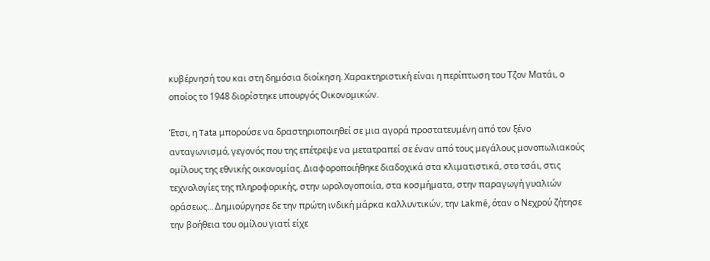κυβέρνησή του και στη δημόσια διοίκηση. Χαρακτηριστική είναι η περίπτωση του Τζον Ματάι, ο οποίος το 1948 διορίστηκε υπουργός Οικονομικών.

Έτσι, η Tata μπορούσε να δραστηριοποιηθεί σε μια αγορά προστατευμένη από τον ξένο ανταγωνισμό, γεγονός που της επέτρεψε να μετατραπεί σε έναν από τους μεγάλους μονοπωλιακούς ομίλους της εθνικής οικονομίας. Διαφοροποιήθηκε διαδοχικά στα κλιματιστικά, στο τσάι, στις τεχνολογίες της πληροφορικής, στην ωρολογοποιία, στα κοσμήματα, στην παραγωγή γυαλιών οράσεως... Δημιούργησε δε την πρώτη ινδική μάρκα καλλυντικών, την Lakmé, όταν ο Νεχρού ζήτησε την βοήθεια του ομίλου γιατί είχε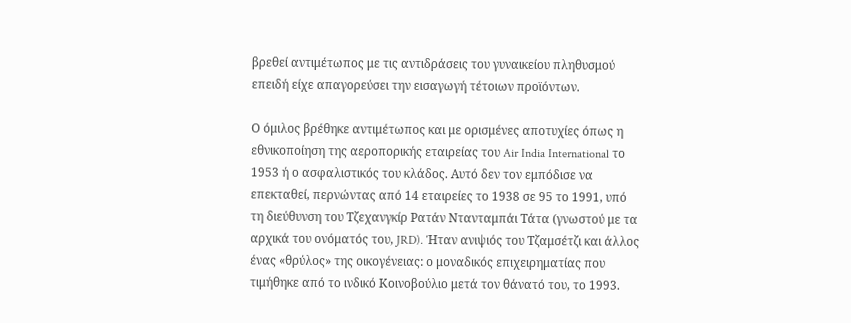βρεθεί αντιμέτωπος με τις αντιδράσεις του γυναικείου πληθυσμού επειδή είχε απαγορεύσει την εισαγωγή τέτοιων προϊόντων.

Ο όμιλος βρέθηκε αντιμέτωπος και με ορισμένες αποτυχίες όπως η εθνικοποίηση της αεροπορικής εταιρείας του Air India International το 1953 ή ο ασφαλιστικός του κλάδος. Αυτό δεν τον εμπόδισε να επεκταθεί, περνώντας από 14 εταιρείες το 1938 σε 95 το 1991, υπό τη διεύθυνση του Τζεχανγκίρ Ρατάν Ντανταμπάι Τάτα (γνωστού με τα αρχικά του ονόματός του, JRD). Ήταν ανιψιός του Τζαμσέτζι και άλλος ένας «θρύλος» της οικογένειας: ο μοναδικός επιχειρηματίας που τιμήθηκε από το ινδικό Κοινοβούλιο μετά τον θάνατό του, το 1993.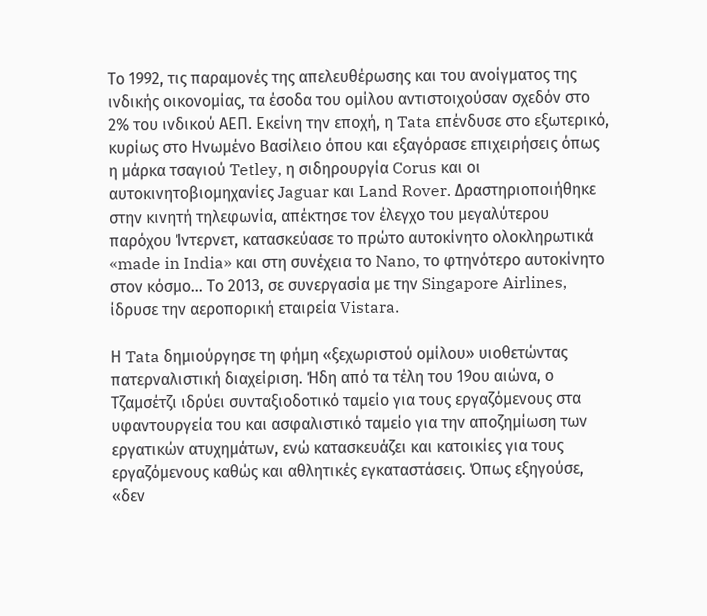Το 1992, τις παραμονές της απελευθέρωσης και του ανοίγματος της ινδικής οικονομίας, τα έσοδα του ομίλου αντιστοιχούσαν σχεδόν στο 2% του ινδικού ΑΕΠ. Εκείνη την εποχή, η Tata επένδυσε στο εξωτερικό, κυρίως στο Ηνωμένο Βασίλειο όπου και εξαγόρασε επιχειρήσεις όπως η μάρκα τσαγιού Tetley, η σιδηρουργία Corus και οι αυτοκινητοβιομηχανίες Jaguar και Land Rover. Δραστηριοποιήθηκε στην κινητή τηλεφωνία, απέκτησε τον έλεγχο του μεγαλύτερου παρόχου Ίντερνετ, κατασκεύασε το πρώτο αυτοκίνητο ολοκληρωτικά «made in India» και στη συνέχεια το Nano, το φτηνότερο αυτοκίνητο στον κόσμο... Το 2013, σε συνεργασία με την Singapore Airlines, ίδρυσε την αεροπορική εταιρεία Vistara.

Η Tata δημιούργησε τη φήμη «ξεχωριστού ομίλου» υιοθετώντας πατερναλιστική διαχείριση. Ήδη από τα τέλη του 19ου αιώνα, ο Τζαμσέτζι ιδρύει συνταξιοδοτικό ταμείο για τους εργαζόμενους στα υφαντουργεία του και ασφαλιστικό ταμείο για την αποζημίωση των εργατικών ατυχημάτων, ενώ κατασκευάζει και κατοικίες για τους εργαζόμενους καθώς και αθλητικές εγκαταστάσεις. Όπως εξηγούσε, «δεν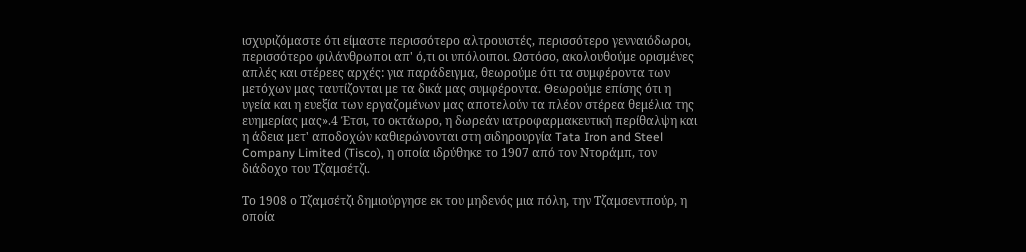ισχυριζόμαστε ότι είμαστε περισσότερο αλτρουιστές, περισσότερο γενναιόδωροι, περισσότερο φιλάνθρωποι απ' ό,τι οι υπόλοιποι. Ωστόσο, ακολουθούμε ορισμένες απλές και στέρεες αρχές: για παράδειγμα, θεωρούμε ότι τα συμφέροντα των μετόχων μας ταυτίζονται με τα δικά μας συμφέροντα. Θεωρούμε επίσης ότι η υγεία και η ευεξία των εργαζομένων μας αποτελούν τα πλέον στέρεα θεμέλια της ευημερίας μας».4 Έτσι, το οκτάωρο, η δωρεάν ιατροφαρμακευτική περίθαλψη και η άδεια μετ' αποδοχών καθιερώνονται στη σιδηρουργία Tata Iron and Steel Company Limited (Tisco), η οποία ιδρύθηκε το 1907 από τον Ντοράμπ, τον διάδοχο του Τζαμσέτζι.

Το 1908 ο Τζαμσέτζι δημιούργησε εκ του μηδενός μια πόλη, την Τζαμσεντπούρ, η οποία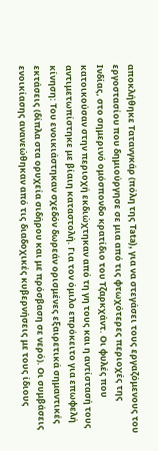αποκλήθηκε Τατανγκάρ (πόλη της Tata), για να στεγάσει τους εργαζόμενους του εργοστασίου που δημιούργησε σε μια από τις φτωχότερες περιοχές της Ινδίας, στο σημερινό ομόσπονδο κρατίδιο του Τζαρκχάντ. Οι φυλές που κατοικούσαν στην περιοχή εκδιώχτηκαν από τη γη τους και η αντίστασή τους αντιμετωπίστηκε με βίαιη καταστολή. Για τον όμιλο επρόκειτο για επωφελή κίνηση: Του ενοικιάστηκαν σχεδόν δωρεάν ορισμένες εξαιρετικά σημαντικές εκτάσεις (δίπλα στα ορυχεία σιδήρου και με πρόσβαση σε νερό). Οι συμβάσεις ενοικίασης ανανεώθηκαν από τις διαδοχικές κυβερνήσεις με τους ίδιους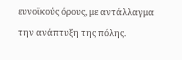ευνοϊκούς όρους, με αντάλλαγμα την ανάπτυξη της πόλης.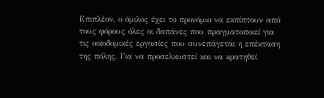Επιπλέον, ο όμιλος έχει το προνόμιο να εκπίπτουν από τους φόρους όλες οι δαπάνες που πραγματοποιεί για τις οικοδομικές εργασίες που συνεπάγεται η επέκταση της πόλης. Για να προσελκυστεί και να κρατηθεί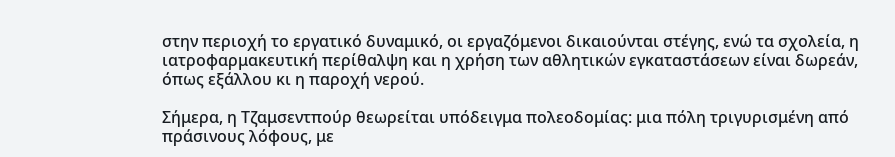στην περιοχή το εργατικό δυναμικό, οι εργαζόμενοι δικαιούνται στέγης, ενώ τα σχολεία, η ιατροφαρμακευτική περίθαλψη και η χρήση των αθλητικών εγκαταστάσεων είναι δωρεάν, όπως εξάλλου κι η παροχή νερού.

Σήμερα, η Τζαμσεντπούρ θεωρείται υπόδειγμα πολεοδομίας: μια πόλη τριγυρισμένη από πράσινους λόφους, με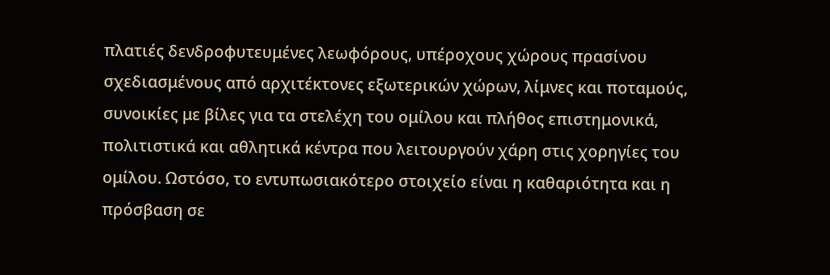πλατιές δενδροφυτευμένες λεωφόρους, υπέροχους χώρους πρασίνου σχεδιασμένους από αρχιτέκτονες εξωτερικών χώρων, λίμνες και ποταμούς, συνοικίες με βίλες για τα στελέχη του ομίλου και πλήθος επιστημονικά, πολιτιστικά και αθλητικά κέντρα που λειτουργούν χάρη στις χορηγίες του ομίλου. Ωστόσο, το εντυπωσιακότερο στοιχείο είναι η καθαριότητα και η πρόσβαση σε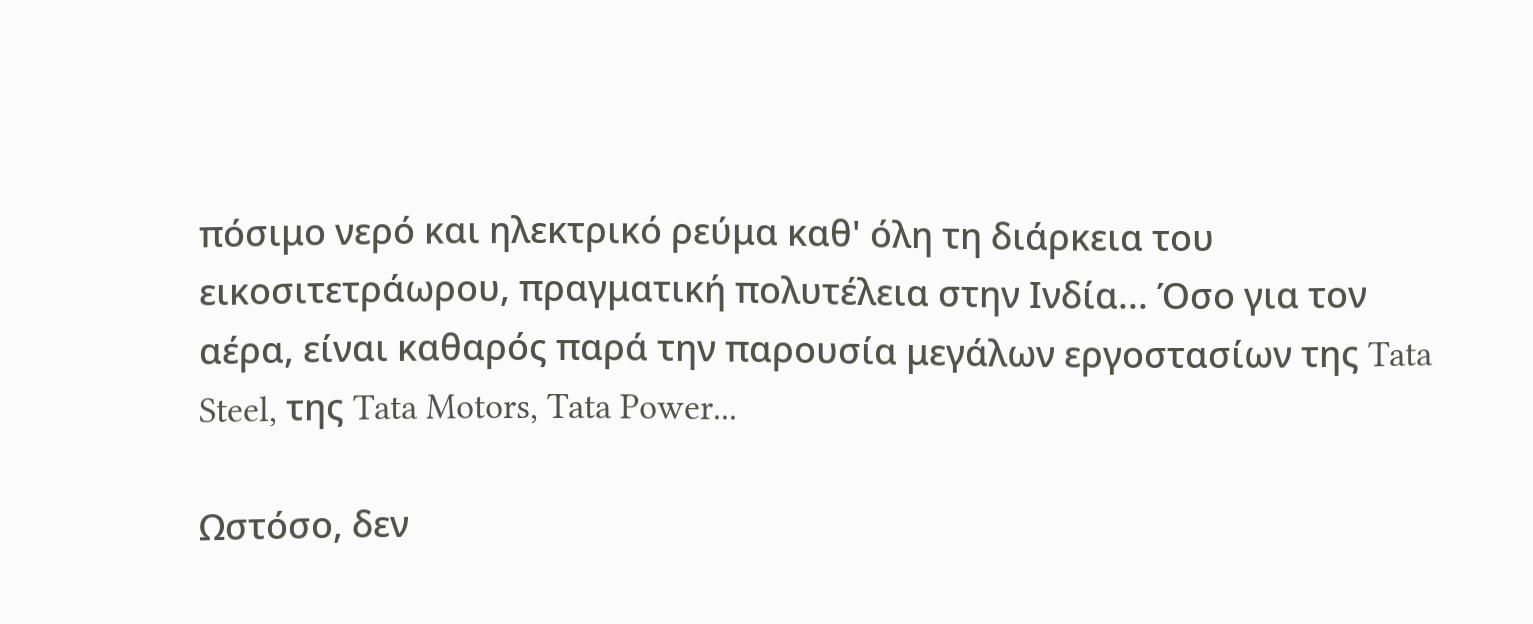πόσιμο νερό και ηλεκτρικό ρεύμα καθ' όλη τη διάρκεια του εικοσιτετράωρου, πραγματική πολυτέλεια στην Ινδία... Όσο για τον αέρα, είναι καθαρός παρά την παρουσία μεγάλων εργοστασίων της Tata Steel, της Tata Motors, Tata Power...

Ωστόσο, δεν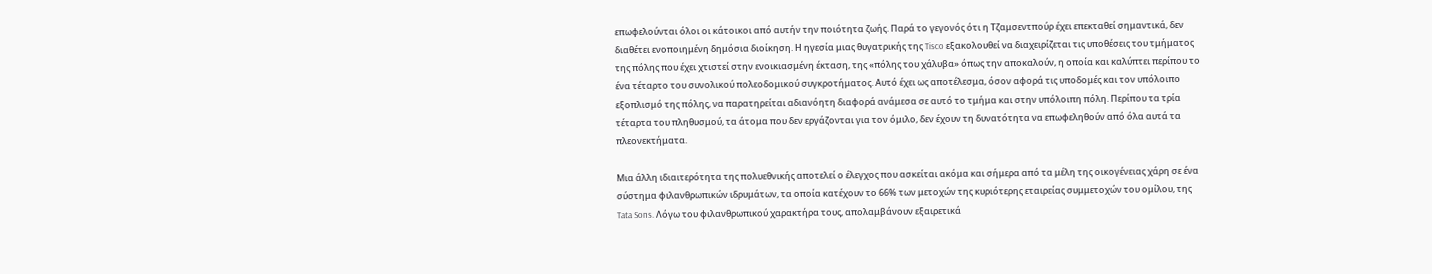επωφελούνται όλοι οι κάτοικοι από αυτήν την ποιότητα ζωής. Παρά το γεγονός ότι η Τζαμσεντπούρ έχει επεκταθεί σημαντικά, δεν διαθέτει ενοποιημένη δημόσια διοίκηση. Η ηγεσία μιας θυγατρικής της Tisco εξακολουθεί να διαχειρίζεται τις υποθέσεις του τμήματος της πόλης που έχει χτιστεί στην ενοικιασμένη έκταση, της «πόλης του χάλυβα» όπως την αποκαλούν, η οποία και καλύπτει περίπου το ένα τέταρτο του συνολικού πολεοδομικού συγκροτήματος. Αυτό έχει ως αποτέλεσμα, όσον αφορά τις υποδομές και τον υπόλοιπο εξοπλισμό της πόλης, να παρατηρείται αδιανόητη διαφορά ανάμεσα σε αυτό το τμήμα και στην υπόλοιπη πόλη. Περίπου τα τρία τέταρτα του πληθυσμού, τα άτομα που δεν εργάζονται για τον όμιλο, δεν έχουν τη δυνατότητα να επωφεληθούν από όλα αυτά τα πλεονεκτήματα.

Μια άλλη ιδιαιτερότητα της πολυεθνικής αποτελεί ο έλεγχος που ασκείται ακόμα και σήμερα από τα μέλη της οικογένειας χάρη σε ένα σύστημα φιλανθρωπικών ιδρυμάτων, τα οποία κατέχουν το 66% των μετοχών της κυριότερης εταιρείας συμμετοχών του ομίλου, της Tata Sons. Λόγω του φιλανθρωπικού χαρακτήρα τους, απολαμβάνουν εξαιρετικά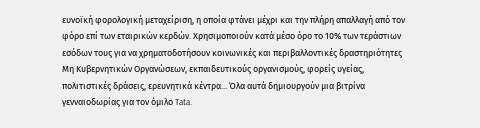ευνοϊκή φορολογική μεταχείριση, η οποία φτάνει μέχρι και την πλήρη απαλλαγή από τον φόρο επί των εταιρικών κερδών. Χρησιμοποιούν κατά μέσο όρο το 10% των τεράστιων εσόδων τους για να χρηματοδοτήσουν κοινωνικές και περιβαλλοντικές δραστηριότητες Μη Κυβερνητικών Οργανώσεων, εκπαιδευτικούς οργανισμούς, φορείς υγείας, πολιτιστικές δράσεις, ερευνητικά κέντρα... Όλα αυτά δημιουργούν μια βιτρίνα γενναιοδωρίας για τον όμιλο Tata.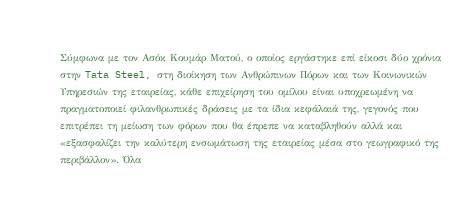Σύμφωνα με τον Ασόκ Κουμάρ Ματού, ο οποίος εργάστηκε επί είκοσι δύο χρόνια στην Tata Steel, στη διοίκηση των Ανθρώπινων Πόρων και των Κοινωνικών Υπηρεσιών της εταιρείας, κάθε επιχείρηση του ομίλου είναι υποχρεωμένη να πραγματοποιεί φιλανθρωπικές δράσεις με τα ίδια κεφάλαιά της, γεγονός που επιτρέπει τη μείωση των φόρων που θα έπρεπε να καταβληθούν αλλά και «εξασφαλίζει την καλύτερη ενσωμάτωση της εταιρείας μέσα στο γεωγραφικό της περιβάλλον». Όλα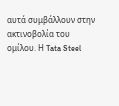αυτά συμβάλλουν στην ακτινοβολία του ομίλου. Η Tata Steel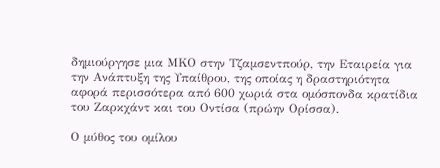δημιούργησε μια ΜΚΟ στην Τζαμσεντπούρ, την Εταιρεία για την Ανάπτυξη της Υπαίθρου, της οποίας η δραστηριότητα αφορά περισσότερα από 600 χωριά στα ομόσπονδα κρατίδια του Ζαρκχάντ και του Οντίσα (πρώην Ορίσσα).

Ο μύθος του ομίλου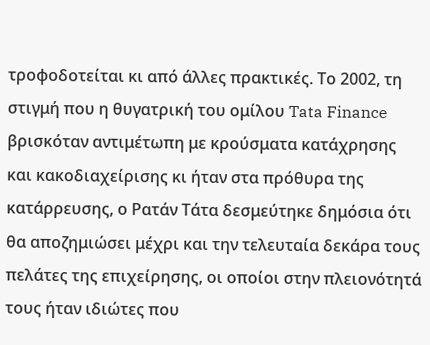τροφοδοτείται κι από άλλες πρακτικές. Το 2002, τη στιγμή που η θυγατρική του ομίλου Tata Finance βρισκόταν αντιμέτωπη με κρούσματα κατάχρησης και κακοδιαχείρισης κι ήταν στα πρόθυρα της κατάρρευσης, ο Ρατάν Τάτα δεσμεύτηκε δημόσια ότι θα αποζημιώσει μέχρι και την τελευταία δεκάρα τους πελάτες της επιχείρησης, οι οποίοι στην πλειονότητά τους ήταν ιδιώτες που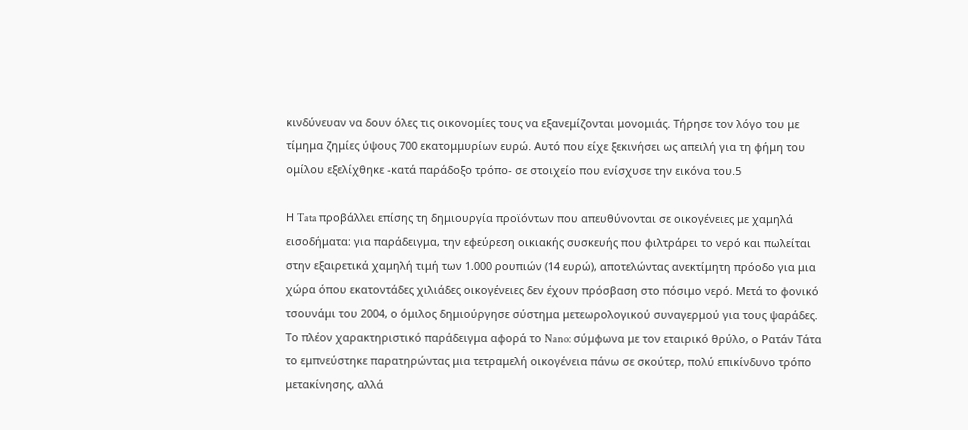κινδύνευαν να δουν όλες τις οικονομίες τους να εξανεμίζονται μονομιάς. Τήρησε τον λόγο του με τίμημα ζημίες ύψους 700 εκατομμυρίων ευρώ. Αυτό που είχε ξεκινήσει ως απειλή για τη φήμη του ομίλου εξελίχθηκε -κατά παράδοξο τρόπο- σε στοιχείο που ενίσχυσε την εικόνα του.5

Η Tata προβάλλει επίσης τη δημιουργία προϊόντων που απευθύνονται σε οικογένειες με χαμηλά εισοδήματα: για παράδειγμα, την εφεύρεση οικιακής συσκευής που φιλτράρει το νερό και πωλείται στην εξαιρετικά χαμηλή τιμή των 1.000 ρουπιών (14 ευρώ), αποτελώντας ανεκτίμητη πρόοδο για μια χώρα όπου εκατοντάδες χιλιάδες οικογένειες δεν έχουν πρόσβαση στο πόσιμο νερό. Μετά το φονικό τσουνάμι του 2004, ο όμιλος δημιούργησε σύστημα μετεωρολογικού συναγερμού για τους ψαράδες. Το πλέον χαρακτηριστικό παράδειγμα αφορά το Nano: σύμφωνα με τον εταιρικό θρύλο, ο Ρατάν Τάτα το εμπνεύστηκε παρατηρώντας μια τετραμελή οικογένεια πάνω σε σκούτερ, πολύ επικίνδυνο τρόπο μετακίνησης, αλλά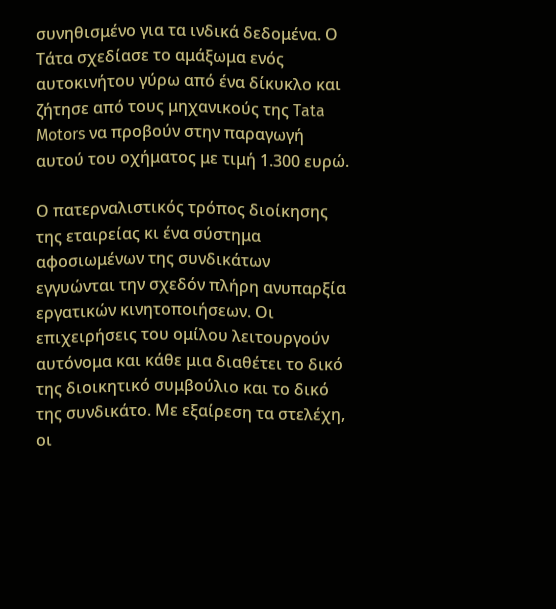συνηθισμένο για τα ινδικά δεδομένα. Ο Τάτα σχεδίασε το αμάξωμα ενός αυτοκινήτου γύρω από ένα δίκυκλο και ζήτησε από τους μηχανικούς της Tata Motors να προβούν στην παραγωγή αυτού του οχήματος με τιμή 1.300 ευρώ.

Ο πατερναλιστικός τρόπος διοίκησης της εταιρείας κι ένα σύστημα αφοσιωμένων της συνδικάτων εγγυώνται την σχεδόν πλήρη ανυπαρξία εργατικών κινητοποιήσεων. Οι επιχειρήσεις του ομίλου λειτουργούν αυτόνομα και κάθε μια διαθέτει το δικό της διοικητικό συμβούλιο και το δικό της συνδικάτο. Με εξαίρεση τα στελέχη, οι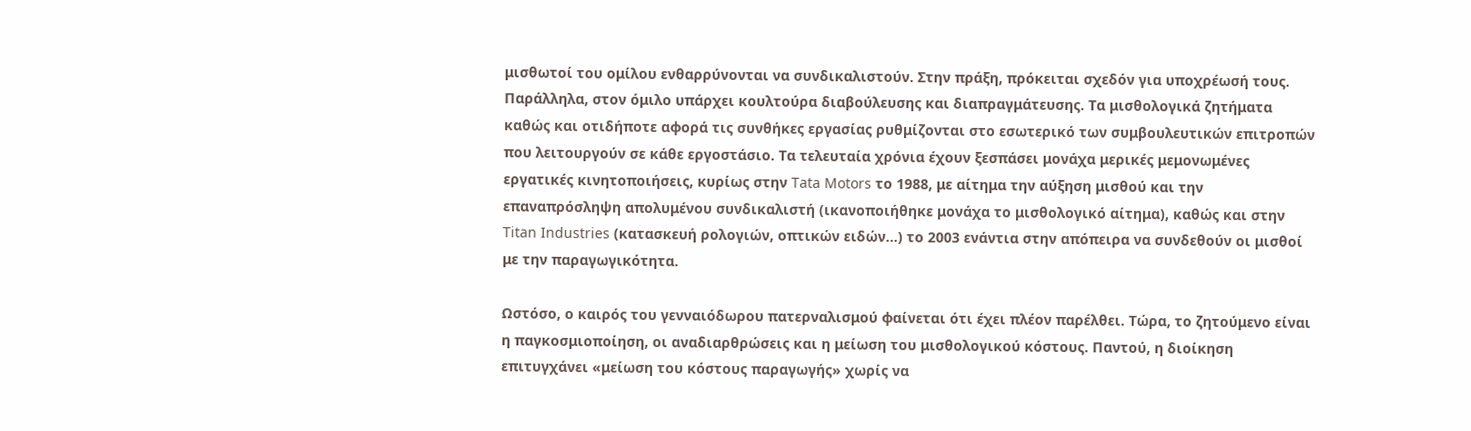μισθωτοί του ομίλου ενθαρρύνονται να συνδικαλιστούν. Στην πράξη, πρόκειται σχεδόν για υποχρέωσή τους. Παράλληλα, στον όμιλο υπάρχει κουλτούρα διαβούλευσης και διαπραγμάτευσης. Τα μισθολογικά ζητήματα καθώς και οτιδήποτε αφορά τις συνθήκες εργασίας ρυθμίζονται στο εσωτερικό των συμβουλευτικών επιτροπών που λειτουργούν σε κάθε εργοστάσιο. Τα τελευταία χρόνια έχουν ξεσπάσει μονάχα μερικές μεμονωμένες εργατικές κινητοποιήσεις, κυρίως στην Tata Motors το 1988, με αίτημα την αύξηση μισθού και την επαναπρόσληψη απολυμένου συνδικαλιστή (ικανοποιήθηκε μονάχα το μισθολογικό αίτημα), καθώς και στην Titan Industries (κατασκευή ρολογιών, οπτικών ειδών...) το 2003 ενάντια στην απόπειρα να συνδεθούν οι μισθοί με την παραγωγικότητα.

Ωστόσο, ο καιρός του γενναιόδωρου πατερναλισμού φαίνεται ότι έχει πλέον παρέλθει. Τώρα, το ζητούμενο είναι η παγκοσμιοποίηση, οι αναδιαρθρώσεις και η μείωση του μισθολογικού κόστους. Παντού, η διοίκηση επιτυγχάνει «μείωση του κόστους παραγωγής» χωρίς να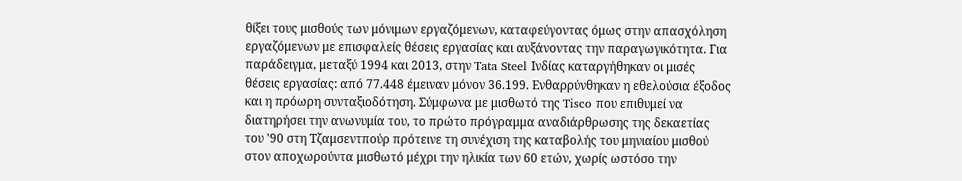θίξει τους μισθούς των μόνιμων εργαζόμενων, καταφεύγοντας όμως στην απασχόληση εργαζόμενων με επισφαλείς θέσεις εργασίας και αυξάνοντας την παραγωγικότητα. Για παράδειγμα, μεταξύ 1994 και 2013, στην Tata Steel Ινδίας καταργήθηκαν οι μισές θέσεις εργασίας: από 77.448 έμειναν μόνον 36.199. Ενθαρρύνθηκαν η εθελούσια έξοδος και η πρόωρη συνταξιοδότηση. Σύμφωνα με μισθωτό της Tisco που επιθυμεί να διατηρήσει την ανωνυμία του, το πρώτο πρόγραμμα αναδιάρθρωσης της δεκαετίας του '90 στη Τζαμσεντπούρ πρότεινε τη συνέχιση της καταβολής του μηνιαίου μισθού στον αποχωρούντα μισθωτό μέχρι την ηλικία των 60 ετών, χωρίς ωστόσο την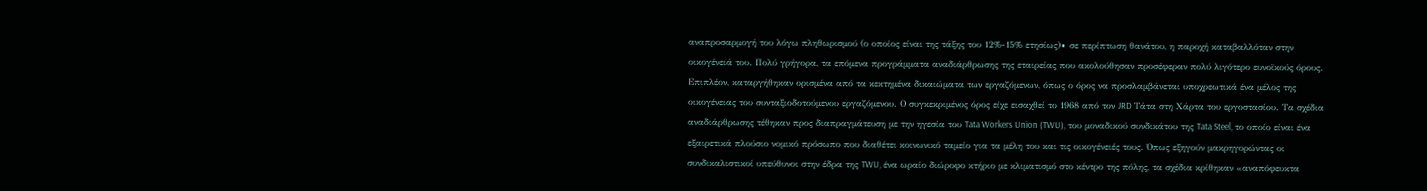αναπροσαρμογή του λόγω πληθωρισμού (ο οποίος είναι της τάξης του 12%-15% ετησίως)∙ σε περίπτωση θανάτου, η παροχή καταβαλλόταν στην οικογένειά του. Πολύ γρήγορα, τα επόμενα προγράμματα αναδιάρθρωσης της εταιρείας που ακολούθησαν προσέφεραν πολύ λιγότερο ευνοϊκούς όρους. Επιπλέον, καταργήθηκαν ορισμένα από τα κεκτημένα δικαιώματα των εργαζόμενων, όπως ο όρος να προσλαμβάνεται υποχρεωτικά ένα μέλος της οικογένειας του συνταξιοδοτούμενου εργαζόμενου. Ο συγκεκριμένος όρος είχε εισαχθεί το 1968 από τον JRD Τάτα στη Χάρτα του εργοστασίου. Τα σχέδια αναδιάρθρωσης τέθηκαν προς διαπραγμάτευση με την ηγεσία του Tata Workers Union (TWU), του μοναδικού συνδικάτου της Tata Steel, το οποίο είναι ένα εξαιρετικά πλούσιο νομικό πρόσωπο που διαθέτει κοινωνικό ταμείο για τα μέλη του και τις οικογένειές τους. Όπως εξηγούν μακρηγορώντας οι συνδικαλιστικοί υπεύθυνοι στην έδρα της TWU, ένα ωραίο διώροφο κτήριο με κλιματισμό στο κέντρο της πόλης, τα σχέδια κρίθηκαν «αναπόφευκτα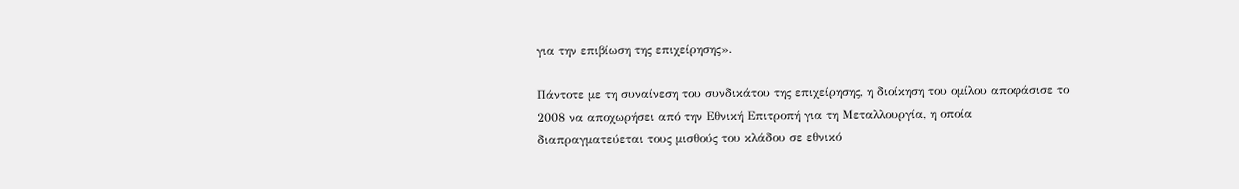για την επιβίωση της επιχείρησης».

Πάντοτε με τη συναίνεση του συνδικάτου της επιχείρησης, η διοίκηση του ομίλου αποφάσισε το 2008 να αποχωρήσει από την Εθνική Επιτροπή για τη Μεταλλουργία, η οποία διαπραγματεύεται τους μισθούς του κλάδου σε εθνικό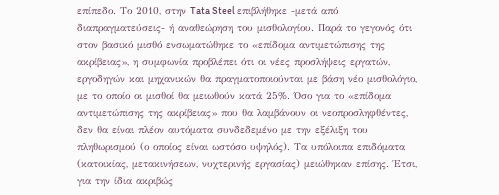επίπεδο. Το 2010, στην Tata Steel επιβλήθηκε -μετά από διαπραγματεύσεις- ή αναθεώρηση του μισθολογίου. Παρά το γεγονός ότι στον βασικό μισθό ενσωματώθηκε το «επίδομα αντιμετώπισης της ακρίβειας», η συμφωνία προβλέπει ότι οι νέες προσλήψεις εργατών, εργοδηγών και μηχανικών θα πραγματοποιούνται με βάση νέο μισθολόγιο, με το οποίο οι μισθοί θα μειωθούν κατά 25%. Όσο για το «επίδομα αντιμετώπισης της ακρίβειας» που θα λαμβάνουν οι νεοπροσληφθέντες, δεν θα είναι πλέον αυτόματα συνδεδεμένο με την εξέλιξη του πληθωρισμού (ο οποίος είναι ωστόσο υψηλός). Τα υπόλοιπα επιδόματα (κατοικίας, μετακινήσεων, νυχτερινής εργασίας) μειώθηκαν επίσης. Έτσι, για την ίδια ακριβώς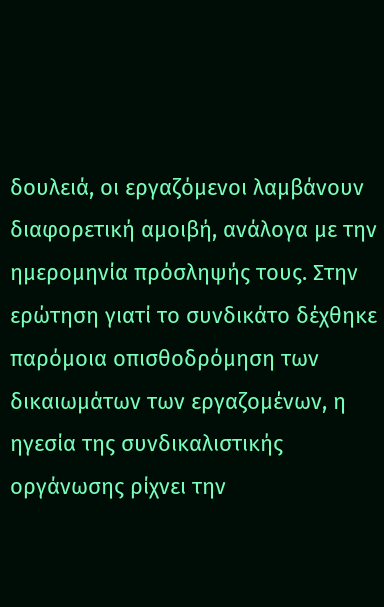δουλειά, οι εργαζόμενοι λαμβάνουν διαφορετική αμοιβή, ανάλογα με την ημερομηνία πρόσληψής τους. Στην ερώτηση γιατί το συνδικάτο δέχθηκε παρόμοια οπισθοδρόμηση των δικαιωμάτων των εργαζομένων, η ηγεσία της συνδικαλιστικής οργάνωσης ρίχνει την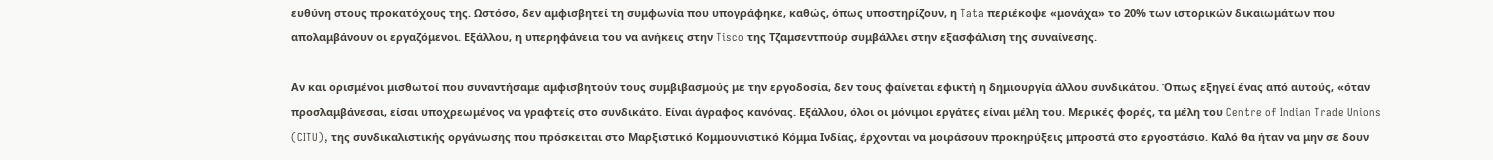ευθύνη στους προκατόχους της. Ωστόσο, δεν αμφισβητεί τη συμφωνία που υπογράφηκε, καθώς, όπως υποστηρίζουν, η Tata περιέκοψε «μονάχα» το 20% των ιστορικών δικαιωμάτων που απολαμβάνουν οι εργαζόμενοι. Εξάλλου, η υπερηφάνεια του να ανήκεις στην Tisco της Τζαμσεντπούρ συμβάλλει στην εξασφάλιση της συναίνεσης.

Αν και ορισμένοι μισθωτοί που συναντήσαμε αμφισβητούν τους συμβιβασμούς με την εργοδοσία, δεν τους φαίνεται εφικτή η δημιουργία άλλου συνδικάτου. Όπως εξηγεί ένας από αυτούς, «όταν προσλαμβάνεσαι, είσαι υποχρεωμένος να γραφτείς στο συνδικάτο. Είναι άγραφος κανόνας. Εξάλλου, όλοι οι μόνιμοι εργάτες είναι μέλη του. Μερικές φορές, τα μέλη του Centre of Indian Trade Unions (CITU), της συνδικαλιστικής οργάνωσης που πρόσκειται στο Μαρξιστικό Κομμουνιστικό Κόμμα Ινδίας, έρχονται να μοιράσουν προκηρύξεις μπροστά στο εργοστάσιο. Καλό θα ήταν να μην σε δουν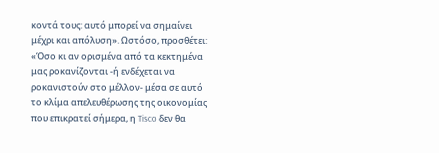κοντά τους: αυτό μπορεί να σημαίνει μέχρι και απόλυση». Ωστόσο, προσθέτει: «Όσο κι αν ορισμένα από τα κεκτημένα μας ροκανίζονται -ή ενδέχεται να ροκανιστούν στο μέλλον- μέσα σε αυτό το κλίμα απελευθέρωσης της οικονομίας που επικρατεί σήμερα, η Tisco δεν θα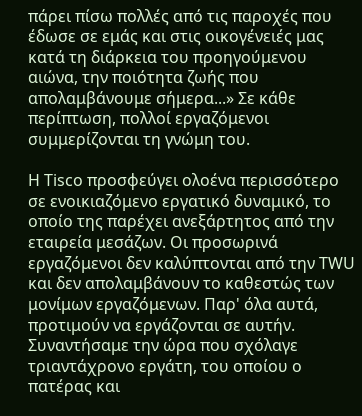πάρει πίσω πολλές από τις παροχές που έδωσε σε εμάς και στις οικογένειές μας κατά τη διάρκεια του προηγούμενου αιώνα, την ποιότητα ζωής που απολαμβάνουμε σήμερα...» Σε κάθε περίπτωση, πολλοί εργαζόμενοι συμμερίζονται τη γνώμη του.

Η Tisco προσφεύγει ολοένα περισσότερο σε ενοικιαζόμενο εργατικό δυναμικό, το οποίο της παρέχει ανεξάρτητος από την εταιρεία μεσάζων. Οι προσωρινά εργαζόμενοι δεν καλύπτονται από την TWU και δεν απολαμβάνουν το καθεστώς των μονίμων εργαζόμενων. Παρ' όλα αυτά, προτιμούν να εργάζονται σε αυτήν. Συναντήσαμε την ώρα που σχόλαγε τριαντάχρονο εργάτη, του οποίου ο πατέρας και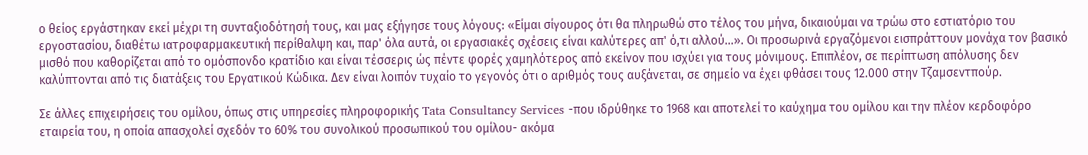ο θείος εργάστηκαν εκεί μέχρι τη συνταξιοδότησή τους, και μας εξήγησε τους λόγους: «Είμαι σίγουρος ότι θα πληρωθώ στο τέλος του μήνα, δικαιούμαι να τρώω στο εστιατόριο του εργοστασίου, διαθέτω ιατροφαρμακευτική περίθαλψη και, παρ' όλα αυτά, οι εργασιακές σχέσεις είναι καλύτερες απ' ό,τι αλλού...». Οι προσωρινά εργαζόμενοι εισπράττουν μονάχα τον βασικό μισθό που καθορίζεται από το ομόσπονδο κρατίδιο και είναι τέσσερις ώς πέντε φορές χαμηλότερος από εκείνον που ισχύει για τους μόνιμους. Επιπλέον, σε περίπτωση απόλυσης δεν καλύπτονται από τις διατάξεις του Εργατικού Κώδικα. Δεν είναι λοιπόν τυχαίο το γεγονός ότι ο αριθμός τους αυξάνεται, σε σημείο να έχει φθάσει τους 12.000 στην Τζαμσεντπούρ.

Σε άλλες επιχειρήσεις του ομίλου, όπως στις υπηρεσίες πληροφορικής Tata Consultancy Services -που ιδρύθηκε το 1968 και αποτελεί το καύχημα του ομίλου και την πλέον κερδοφόρο εταιρεία του, η οποία απασχολεί σχεδόν το 60% του συνολικού προσωπικού του ομίλου- ακόμα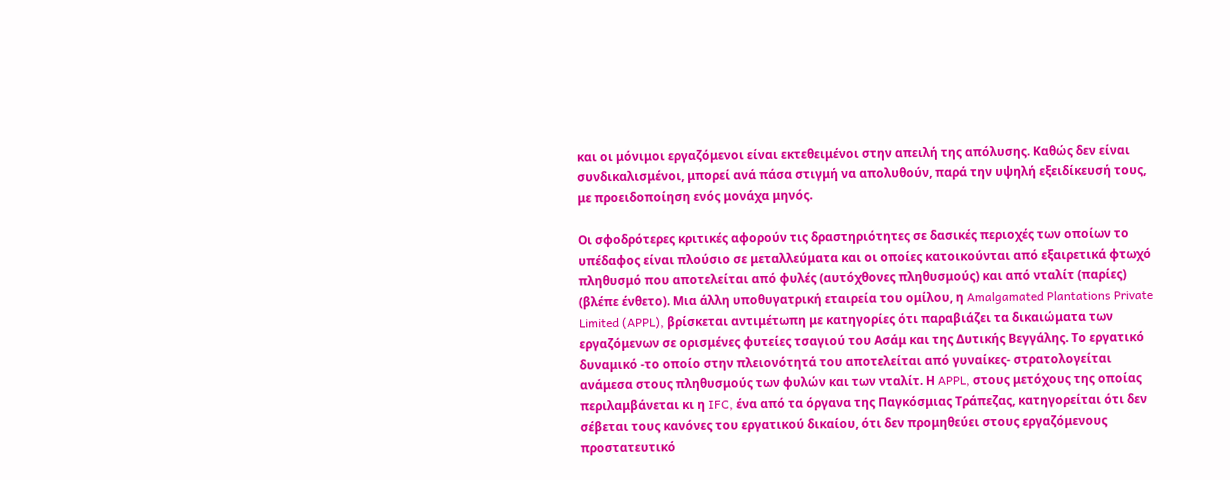και οι μόνιμοι εργαζόμενοι είναι εκτεθειμένοι στην απειλή της απόλυσης. Καθώς δεν είναι συνδικαλισμένοι, μπορεί ανά πάσα στιγμή να απολυθούν, παρά την υψηλή εξειδίκευσή τους, με προειδοποίηση ενός μονάχα μηνός.

Οι σφοδρότερες κριτικές αφορούν τις δραστηριότητες σε δασικές περιοχές των οποίων το υπέδαφος είναι πλούσιο σε μεταλλεύματα και οι οποίες κατοικούνται από εξαιρετικά φτωχό πληθυσμό που αποτελείται από φυλές (αυτόχθονες πληθυσμούς) και από νταλίτ (παρίες) (βλέπε ένθετο). Μια άλλη υποθυγατρική εταιρεία του ομίλου, η Amalgamated Plantations Private Limited (APPL), βρίσκεται αντιμέτωπη με κατηγορίες ότι παραβιάζει τα δικαιώματα των εργαζόμενων σε ορισμένες φυτείες τσαγιού του Ασάμ και της Δυτικής Βεγγάλης. Το εργατικό δυναμικό -το οποίο στην πλειονότητά του αποτελείται από γυναίκες- στρατολογείται ανάμεσα στους πληθυσμούς των φυλών και των νταλίτ. Η APPL, στους μετόχους της οποίας περιλαμβάνεται κι η IFC, ένα από τα όργανα της Παγκόσμιας Τράπεζας, κατηγορείται ότι δεν σέβεται τους κανόνες του εργατικού δικαίου, ότι δεν προμηθεύει στους εργαζόμενους προστατευτικό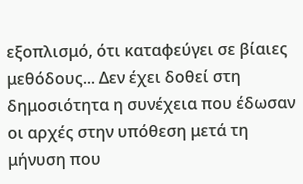εξοπλισμό, ότι καταφεύγει σε βίαιες μεθόδους... Δεν έχει δοθεί στη δημοσιότητα η συνέχεια που έδωσαν οι αρχές στην υπόθεση μετά τη μήνυση που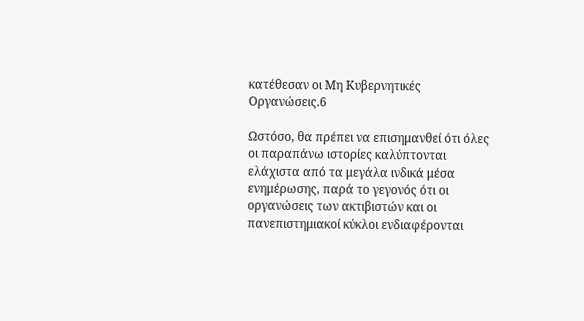κατέθεσαν οι Μη Κυβερνητικές Οργανώσεις.6

Ωστόσο, θα πρέπει να επισημανθεί ότι όλες οι παραπάνω ιστορίες καλύπτονται ελάχιστα από τα μεγάλα ινδικά μέσα ενημέρωσης, παρά το γεγονός ότι οι οργανώσεις των ακτιβιστών και οι πανεπιστημιακοί κύκλοι ενδιαφέρονται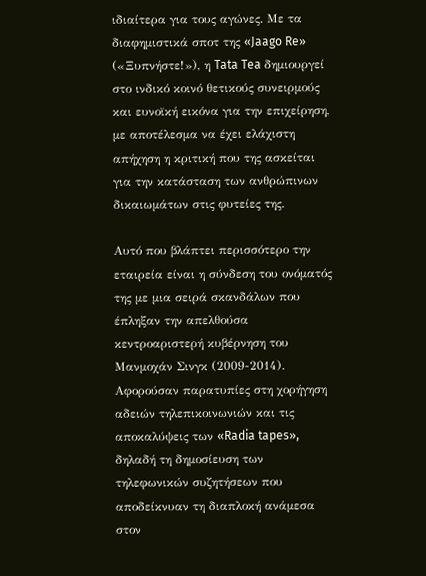ιδιαίτερα για τους αγώνες. Με τα διαφημιστικά σποτ της «Jaago Re» («Ξυπνήστε!»), η Tata Tea δημιουργεί στο ινδικό κοινό θετικούς συνειρμούς και ευνοϊκή εικόνα για την επιχείρηση, με αποτέλεσμα να έχει ελάχιστη απήχηση η κριτική που της ασκείται για την κατάσταση των ανθρώπινων δικαιωμάτων στις φυτείες της.

Αυτό που βλάπτει περισσότερο την εταιρεία είναι η σύνδεση του ονόματός της με μια σειρά σκανδάλων που έπληξαν την απελθούσα κεντροαριστερή κυβέρνηση του Μανμοχάν Σινγκ (2009-2014). Αφορούσαν παρατυπίες στη χορήγηση αδειών τηλεπικοινωνιών και τις αποκαλύψεις των «Radia tapes», δηλαδή τη δημοσίευση των τηλεφωνικών συζητήσεων που αποδείκνυαν τη διαπλοκή ανάμεσα στον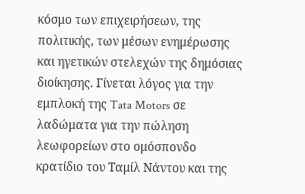κόσμο των επιχειρήσεων, της πολιτικής, των μέσων ενημέρωσης και ηγετικών στελεχών της δημόσιας διοίκησης. Γίνεται λόγος για την εμπλοκή της Tata Motors σε λαδώματα για την πώληση λεωφορείων στο ομόσπονδο κρατίδιο του Ταμίλ Νάντου και της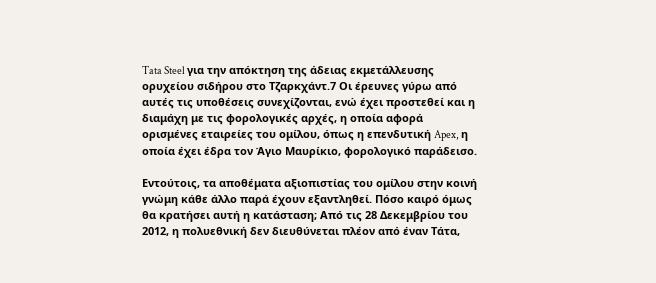Tata Steel για την απόκτηση της άδειας εκμετάλλευσης ορυχείου σιδήρου στο Τζαρκχάντ.7 Οι έρευνες γύρω από αυτές τις υποθέσεις συνεχίζονται, ενώ έχει προστεθεί και η διαμάχη με τις φορολογικές αρχές, η οποία αφορά ορισμένες εταιρείες του ομίλου, όπως η επενδυτική Apex, η οποία έχει έδρα τον Άγιο Μαυρίκιο, φορολογικό παράδεισο.

Εντούτοις, τα αποθέματα αξιοπιστίας του ομίλου στην κοινή γνώμη κάθε άλλο παρά έχουν εξαντληθεί. Πόσο καιρό όμως θα κρατήσει αυτή η κατάσταση; Από τις 28 Δεκεμβρίου του 2012, η πολυεθνική δεν διευθύνεται πλέον από έναν Τάτα,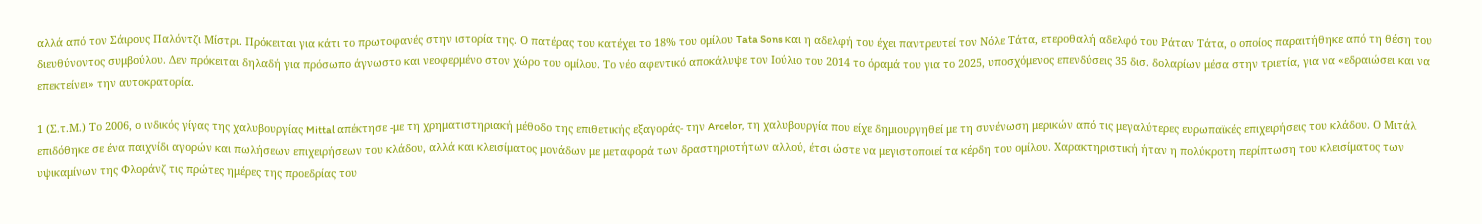αλλά από τον Σάιρους Παλόντζι Μίστρι. Πρόκειται για κάτι το πρωτοφανές στην ιστορία της. Ο πατέρας του κατέχει το 18% του ομίλου Tata Sons και η αδελφή του έχει παντρευτεί τον Νόλε Τάτα, ετεροθαλή αδελφό του Ράταν Τάτα, ο οποίος παραιτήθηκε από τη θέση του διευθύνοντος συμβούλου. Δεν πρόκειται δηλαδή για πρόσωπο άγνωστο και νεοφερμένο στον χώρο του ομίλου. Το νέο αφεντικό αποκάλυψε τον Ιούλιο του 2014 το όραμά του για το 2025, υποσχόμενος επενδύσεις 35 δισ. δολαρίων μέσα στην τριετία, για να «εδραιώσει και να επεκτείνει» την αυτοκρατορία.

1 (Σ.τ.Μ.) Το 2006, ο ινδικός γίγας της χαλυβουργίας Mittal απέκτησε -με τη χρηματιστηριακή μέθοδο της επιθετικής εξαγοράς- την Arcelor, τη χαλυβουργία που είχε δημιουργηθεί με τη συνένωση μερικών από τις μεγαλύτερες ευρωπαϊκές επιχειρήσεις του κλάδου. Ο Μιτάλ επιδόθηκε σε ένα παιχνίδι αγορών και πωλήσεων επιχειρήσεων του κλάδου, αλλά και κλεισίματος μονάδων με μεταφορά των δραστηριοτήτων αλλού, έτσι ώστε να μεγιστοποιεί τα κέρδη του ομίλου. Χαρακτηριστική ήταν η πολύκροτη περίπτωση του κλεισίματος των υψικαμίνων της Φλοράνζ τις πρώτες ημέρες της προεδρίας του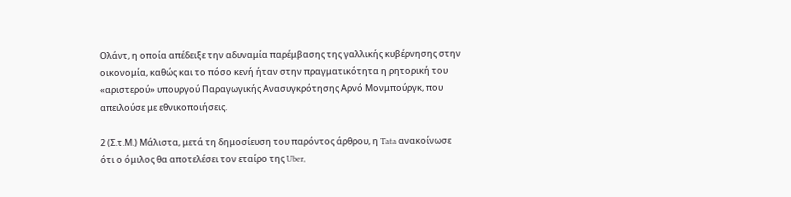Ολάντ, η οποία απέδειξε την αδυναμία παρέμβασης της γαλλικής κυβέρνησης στην οικονομία, καθώς και το πόσο κενή ήταν στην πραγματικότητα η ρητορική του «αριστερού» υπουργού Παραγωγικής Ανασυγκρότησης Αρνό Μονμπούργκ, που απειλούσε με εθνικοποιήσεις.

2 (Σ.τ.Μ.) Μάλιστα, μετά τη δημοσίευση του παρόντος άρθρου, η Tata ανακοίνωσε ότι ο όμιλος θα αποτελέσει τον εταίρο της Uber,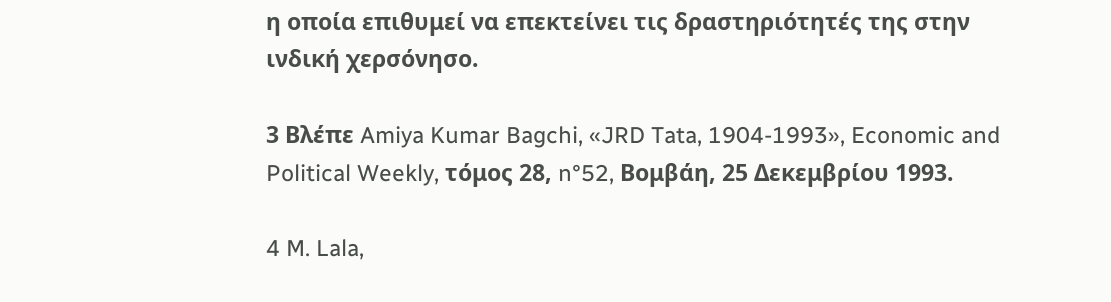η οποία επιθυμεί να επεκτείνει τις δραστηριότητές της στην ινδική χερσόνησο.

3 Βλέπε Amiya Kumar Bagchi, «JRD Tata, 1904-1993», Economic and Political Weekly, τόμος 28, n°52, Βομβάη, 25 Δεκεμβρίου 1993.

4 M. Lala,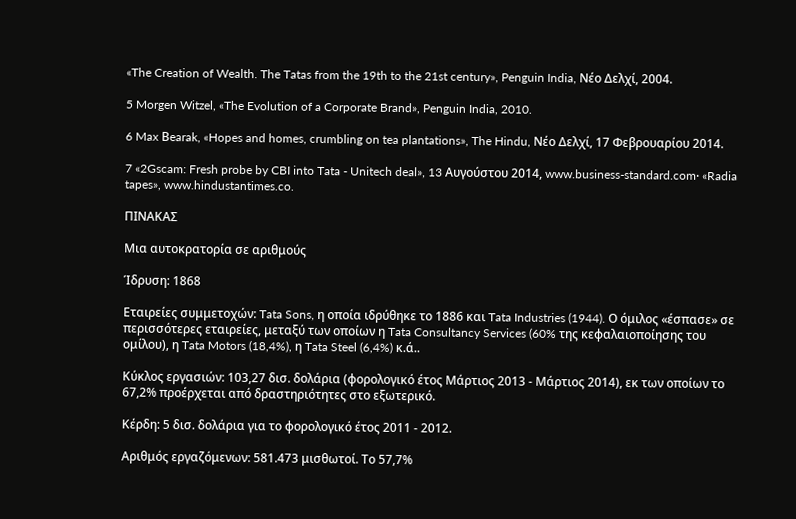«The Creation of Wealth. The Tatas from the 19th to the 21st century», Penguin India, Νέο Δελχί, 2004.

5 Morgen Witzel, «The Evolution of a Corporate Brand», Penguin India, 2010.

6 Max Βearak, «Hopes and homes, crumbling on tea plantations», The Hindu, Νέο Δελχί, 17 Φεβρουαρίου 2014.

7 «2Gscam: Fresh probe by CBI into Tata - Unitech deal», 13 Αυγούστου 2014, www.business-standard.com· «Radia tapes», www.hindustantimes.co.

ΠΙΝΑΚΑΣ

Μια αυτοκρατορία σε αριθμούς

Ίδρυση: 1868

Εταιρείες συμμετοχών: Tata Sons, η οποία ιδρύθηκε το 1886 και Tata Industries (1944). Ο όμιλος «έσπασε» σε περισσότερες εταιρείες, μεταξύ των οποίων η Tata Consultancy Services (60% της κεφαλαιοποίησης του ομίλου), η Tata Motors (18,4%), η Tata Steel (6,4%) κ.ά..

Κύκλος εργασιών: 103,27 δισ. δολάρια (φορολογικό έτος Μάρτιος 2013 - Μάρτιος 2014), εκ των οποίων το 67,2% προέρχεται από δραστηριότητες στο εξωτερικό.

Κέρδη: 5 δισ. δολάρια για το φορολογικό έτος 2011 - 2012.

Αριθμός εργαζόμενων: 581.473 μισθωτοί. Το 57,7%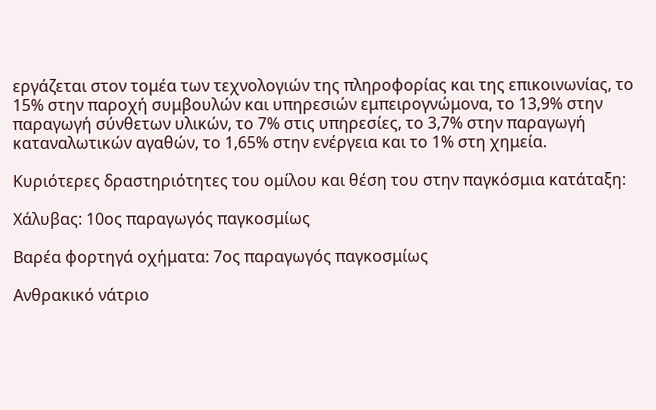εργάζεται στον τομέα των τεχνολογιών της πληροφορίας και της επικοινωνίας, το 15% στην παροχή συμβουλών και υπηρεσιών εμπειρογνώμονα, το 13,9% στην παραγωγή σύνθετων υλικών, το 7% στις υπηρεσίες, το 3,7% στην παραγωγή καταναλωτικών αγαθών, το 1,65% στην ενέργεια και το 1% στη χημεία.

Κυριότερες δραστηριότητες του ομίλου και θέση του στην παγκόσμια κατάταξη:

Χάλυβας: 10ος παραγωγός παγκοσμίως

Βαρέα φορτηγά οχήματα: 7ος παραγωγός παγκοσμίως

Ανθρακικό νάτριο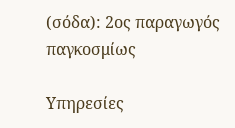(σόδα): 2ος παραγωγός παγκοσμίως

Υπηρεσίες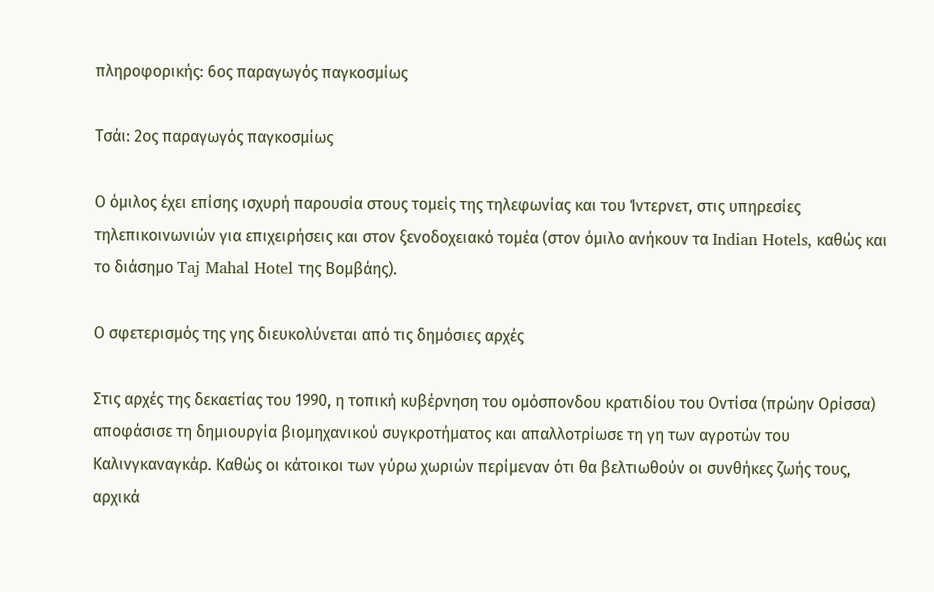πληροφορικής: 6ος παραγωγός παγκοσμίως

Τσάι: 2ος παραγωγός παγκοσμίως

Ο όμιλος έχει επίσης ισχυρή παρουσία στους τομείς της τηλεφωνίας και του Ίντερνετ, στις υπηρεσίες τηλεπικοινωνιών για επιχειρήσεις και στον ξενοδοχειακό τομέα (στον όμιλο ανήκουν τα Indian Hotels, καθώς και το διάσημο Taj Mahal Hotel της Βομβάης).

Ο σφετερισμός της γης διευκολύνεται από τις δημόσιες αρχές

Στις αρχές της δεκαετίας του 1990, η τοπική κυβέρνηση του ομόσπονδου κρατιδίου του Οντίσα (πρώην Ορίσσα) αποφάσισε τη δημιουργία βιομηχανικού συγκροτήματος και απαλλοτρίωσε τη γη των αγροτών του Καλινγκαναγκάρ. Καθώς οι κάτοικοι των γύρω χωριών περίμεναν ότι θα βελτιωθούν οι συνθήκες ζωής τους, αρχικά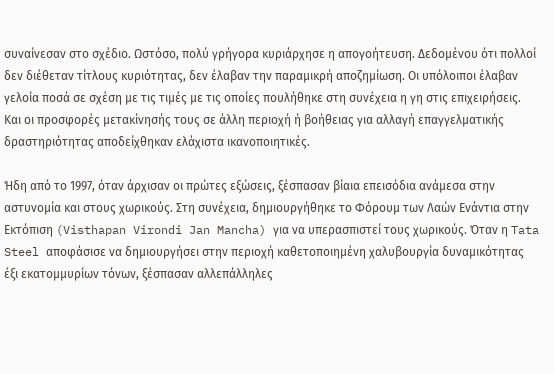συναίνεσαν στο σχέδιο. Ωστόσο, πολύ γρήγορα κυριάρχησε η απογοήτευση. Δεδομένου ότι πολλοί δεν διέθεταν τίτλους κυριότητας, δεν έλαβαν την παραμικρή αποζημίωση. Οι υπόλοιποι έλαβαν γελοία ποσά σε σχέση με τις τιμές με τις οποίες πουλήθηκε στη συνέχεια η γη στις επιχειρήσεις. Και οι προσφορές μετακίνησής τους σε άλλη περιοχή ή βοήθειας για αλλαγή επαγγελματικής δραστηριότητας αποδείχθηκαν ελάχιστα ικανοποιητικές.

Ήδη από το 1997, όταν άρχισαν οι πρώτες εξώσεις, ξέσπασαν βίαια επεισόδια ανάμεσα στην αστυνομία και στους χωρικούς. Στη συνέχεια, δημιουργήθηκε το Φόρουμ των Λαών Ενάντια στην Εκτόπιση (Visthapan Virondi Jan Mancha) για να υπερασπιστεί τους χωρικούς. Όταν η Tata Steel αποφάσισε να δημιουργήσει στην περιοχή καθετοποιημένη χαλυβουργία δυναμικότητας έξι εκατομμυρίων τόνων, ξέσπασαν αλλεπάλληλες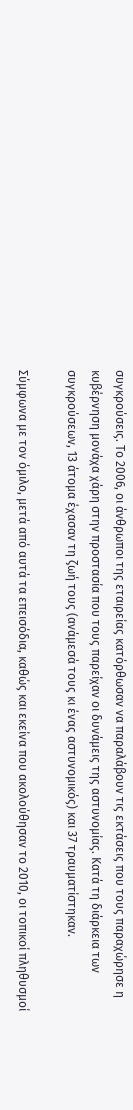συγκρούσεις. Το 2006, οι άνθρωποι της εταιρείας κατόρθωσαν να παραλάβουν τις εκτάσεις που τους παραχώρησε η κυβέρνηση μονάχα χάρη στην προστασία που τους παρείχαν οι δυνάμεις της αστυνομίας. Κατά τη διάρκεια των συγκρούσεων, 13 άτομα έχασαν τη ζωή τους (ανάμεσά τους κι ένας αστυνομικός) και 37 τραυματίστηκαν.

Σύμφωνα με τον όμιλο, μετά από αυτά τα επεισόδια, καθώς και εκείνα που ακολούθησαν το 2010, οι τοπικοί πληθυσμοί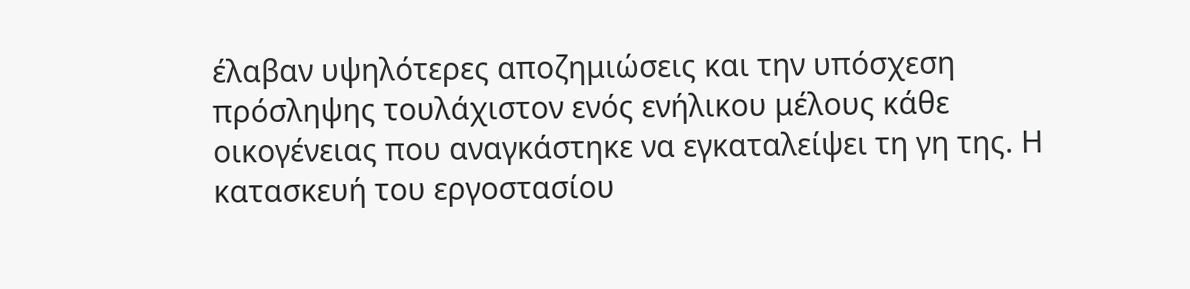έλαβαν υψηλότερες αποζημιώσεις και την υπόσχεση πρόσληψης τουλάχιστον ενός ενήλικου μέλους κάθε οικογένειας που αναγκάστηκε να εγκαταλείψει τη γη της. Η κατασκευή του εργοστασίου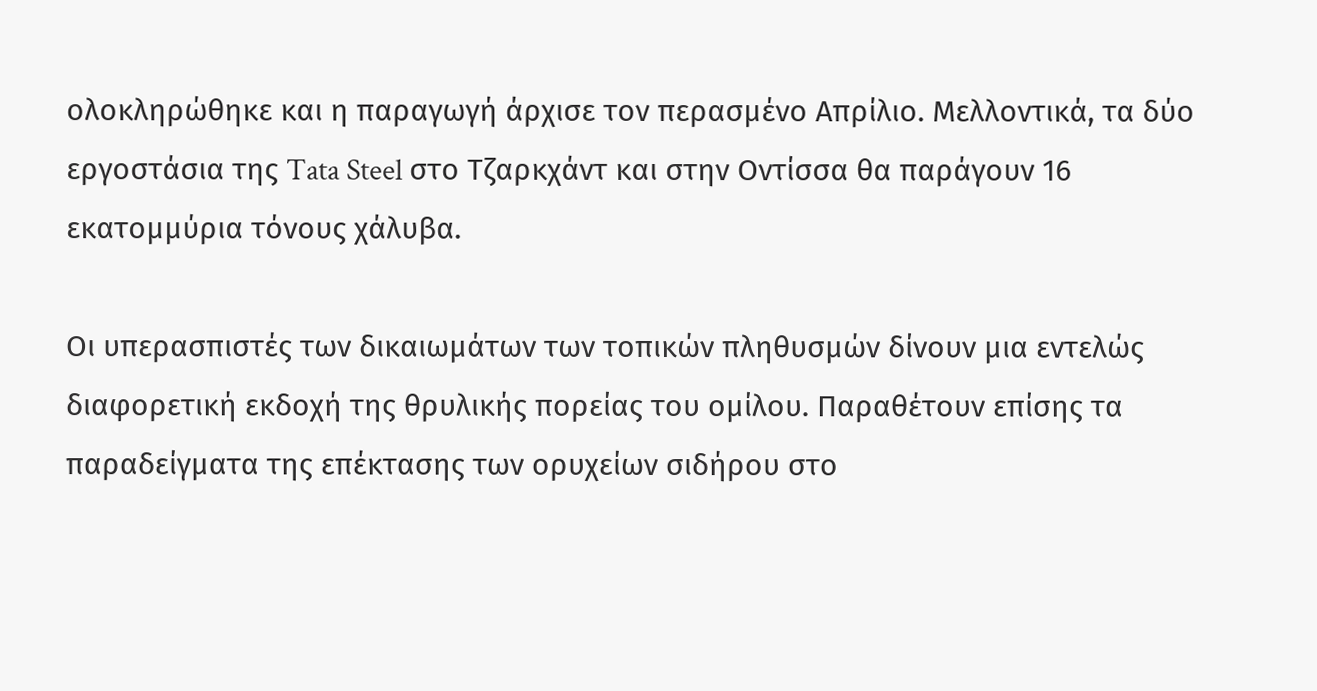ολοκληρώθηκε και η παραγωγή άρχισε τον περασμένο Απρίλιο. Μελλοντικά, τα δύο εργοστάσια της Tata Steel στο Τζαρκχάντ και στην Οντίσσα θα παράγουν 16 εκατομμύρια τόνους χάλυβα.

Οι υπερασπιστές των δικαιωμάτων των τοπικών πληθυσμών δίνουν μια εντελώς διαφορετική εκδοχή της θρυλικής πορείας του ομίλου. Παραθέτουν επίσης τα παραδείγματα της επέκτασης των ορυχείων σιδήρου στο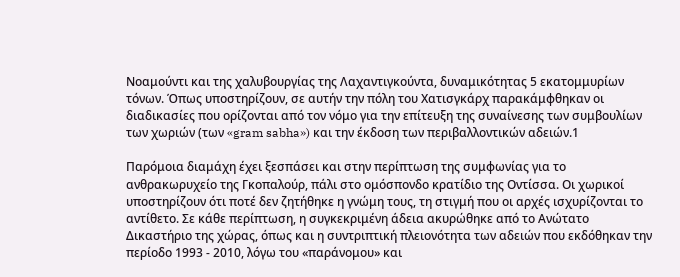Νοαμούντι και της χαλυβουργίας της Λαχαντιγκούντα, δυναμικότητας 5 εκατομμυρίων τόνων. Όπως υποστηρίζουν, σε αυτήν την πόλη του Χατισγκάρχ παρακάμφθηκαν οι διαδικασίες που ορίζονται από τον νόμο για την επίτευξη της συναίνεσης των συμβουλίων των χωριών (των «gram sabha») και την έκδοση των περιβαλλοντικών αδειών.1

Παρόμοια διαμάχη έχει ξεσπάσει και στην περίπτωση της συμφωνίας για το ανθρακωρυχείο της Γκοπαλούρ, πάλι στο ομόσπονδο κρατίδιο της Οντίσσα. Οι χωρικοί υποστηρίζουν ότι ποτέ δεν ζητήθηκε η γνώμη τους, τη στιγμή που οι αρχές ισχυρίζονται το αντίθετο. Σε κάθε περίπτωση, η συγκεκριμένη άδεια ακυρώθηκε από το Ανώτατο Δικαστήριο της χώρας, όπως και η συντριπτική πλειονότητα των αδειών που εκδόθηκαν την περίοδο 1993 - 2010, λόγω του «παράνομου» και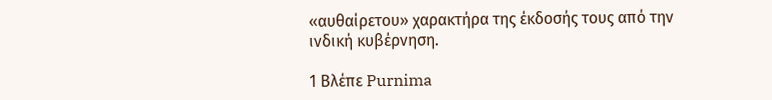«αυθαίρετου» χαρακτήρα της έκδοσής τους από την ινδική κυβέρνηση.

1 Βλέπε Purnima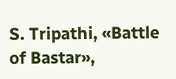S. Tripathi, «Battle of Bastar»,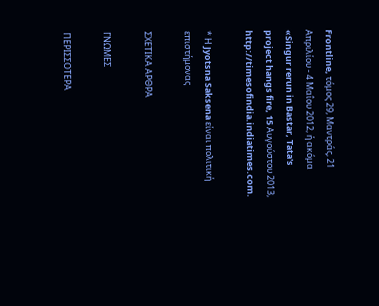Frontline, τόμος 29, Μαντράς, 21 Απριλίου - 4 Μαΐου 2012, ή ακόμα «Singur rerun in Bastar, Tata's project hangs fire, 15 Αυγούστου 2013, http://timesofindia.indiatimes.com.

* Η Jyotsna Saksena είναι πολιτική επιστήμονας

ΣΧΕΤΙΚΑ ΑΡΘΡΑ

ΓΝΩΜΕΣ

ΠΕΡΙΣΣΟΤΕΡΑ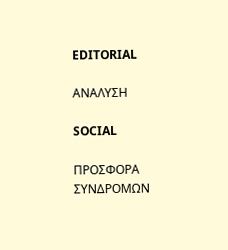EDITORIAL

ΑΝΑΛΥΣΗ

SOCIAL

ΠΡΟΣΦΟΡΑ ΣΥΝΔΡΟΜΩΝ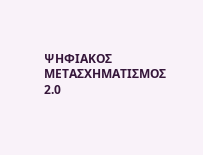ΨΗΦΙΑΚΟΣ ΜΕΤΑΣΧΗΜΑΤΙΣΜΟΣ 2.0